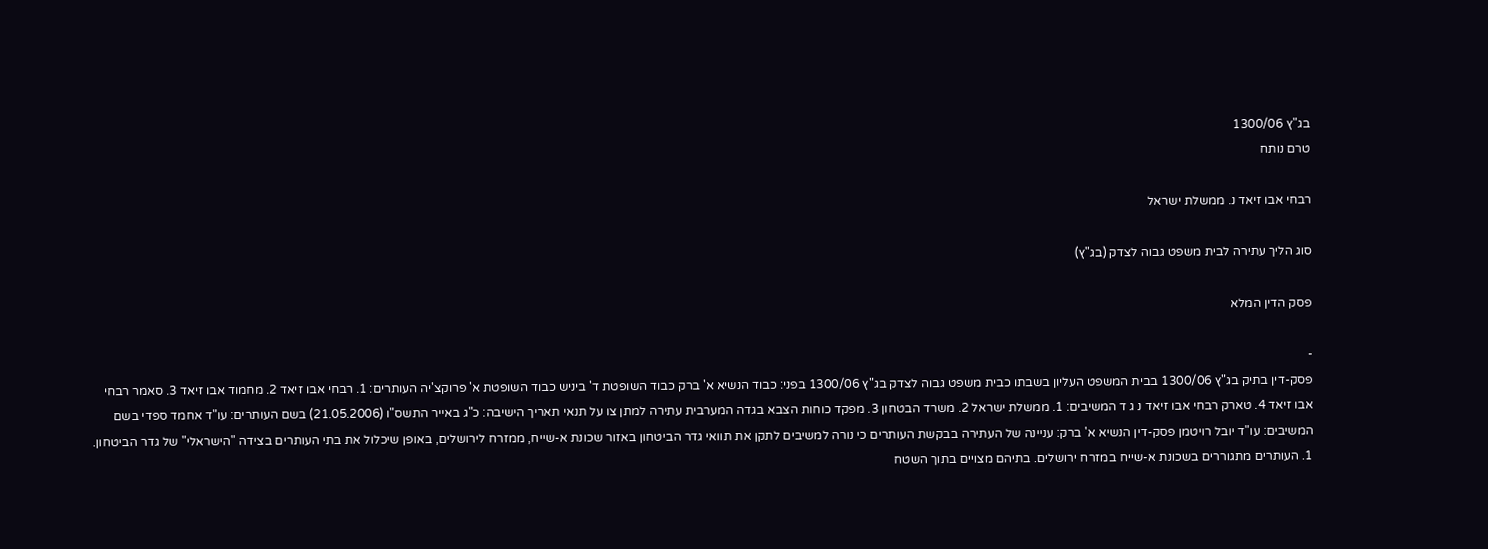בג"ץ 1300/06
טרם נותח

רבחי אבו זיאד נ. ממשלת ישראל

סוג הליך עתירה לבית משפט גבוה לצדק (בג"ץ)

פסק הדין המלא

-
פסק-דין בתיק בג"ץ 1300/06 בבית המשפט העליון בשבתו כבית משפט גבוה לצדק בג"ץ 1300/06 בפני: כבוד הנשיא א' ברק כבוד השופטת ד' ביניש כבוד השופטת א' פרוקצ'יה העותרים: 1. רבחי אבו זיאד 2. מחמוד אבו זיאד 3. סאמר רבחי אבו זיאד 4. טארק רבחי אבו זיאד נ ג ד המשיבים: 1. ממשלת ישראל 2. משרד הבטחון 3. מפקד כוחות הצבא בגדה המערבית עתירה למתן צו על תנאי תאריך הישיבה: כ"ג באייר התשס"ו (21.05.2006) בשם העותרים: עו"ד אחמד ספדי בשם המשיבים: עו"ד יובל רויטמן פסק-דין הנשיא א' ברק: עניינה של העתירה בבקשת העותרים כי נורה למשיבים לתקן את תוואי גדר הביטחון באזור שכונת א-שייח, ממזרח לירושלים, באופן שיכלול את בתי העותרים בצידה "הישראלי" של גדר הביטחון. 1. העותרים מתגוררים בשכונת א-שייח במזרח ירושלים. בתיהם מצויים בתוך השטח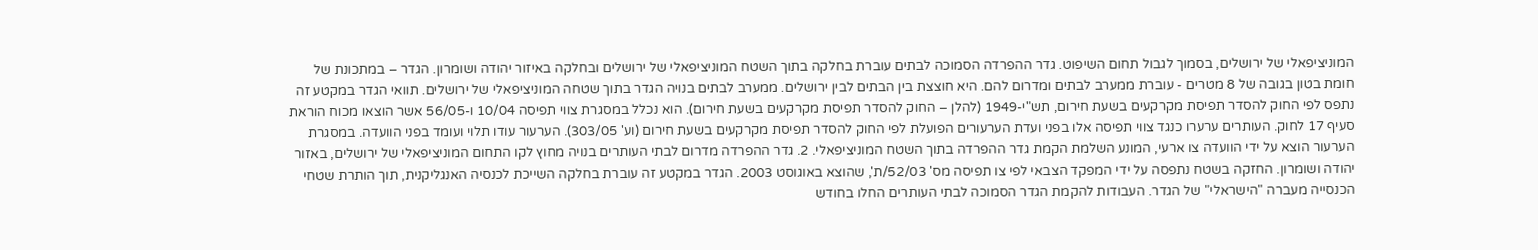המוניציפאלי של ירושלים, בסמוך לגבול תחום השיפוט. גדר ההפרדה הסמוכה לבתים עוברת בחלקה בתוך השטח המוניציפאלי של ירושלים ובחלקה באיזור יהודה ושומרון. הגדר – במתכונת של חומת בטון בגובה של 8 מטרים - עוברת ממערב לבתים ומדרום להם. היא חוצצת בין הבתים לבין ירושלים. ממערב לבתים בנויה הגדר בתוך שטחה המוניציפאלי של ירושלים. תוואי הגדר במקטע זה נתפס לפי החוק להסדר תפיסת מקרקעים בשעת חירום, תש"י-1949 (להלן – החוק להסדר תפיסת מקרקעים בשעת חירום). הוא נכלל במסגרת צווי תפיסה 10/04 ו-56/05 אשר הוצאו מכוח הוראת סעיף 17 לחוק. העותרים ערערו כנגד צווי תפיסה אלו בפני ועדת הערעורים הפועלת לפי החוק להסדר תפיסת מקרקעים בשעת חירום (וע' 303/05). הערעור עודו תלוי ועומד בפני הוועדה. במסגרת הערעור הוצא על ידי הוועדה צו ארעי, המונע השלמת הקמת גדר ההפרדה בתוך השטח המוניציפאלי. 2. גדר ההפרדה מדרום לבתי העותרים בנויה מחוץ לקו התחום המוניציפאלי של ירושלים, באזור יהודה ושומרון. החזקה בשטח נתפסה על ידי המפקד הצבאי לפי צו תפיסה מס' 52/03/ת', שהוצא באוגוסט 2003. הגדר במקטע זה עוברת בחלקה השייכת לכנסיה האנגליקנית, תוך הותרת שטחי הכנסייה מעברה "הישראלי" של הגדר. העבודות להקמת הגדר הסמוכה לבתי העותרים החלו בחודש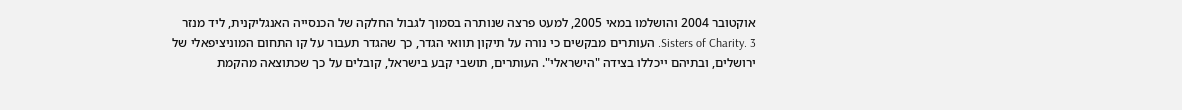אוקטובר 2004 והושלמו במאי 2005, למעט פרצה שנותרה בסמוך לגבול החלקה של הכנסייה האנגליקנית, ליד מנזר Sisters of Charity. 3. העותרים מבקשים כי נורה על תיקון תוואי הגדר, כך שהגדר תעבור על קו התחום המוניציפאלי של ירושלים, ובתיהם ייכללו בצידה "הישראלי". העותרים, תושבי קבע בישראל, קובלים על כך שכתוצאה מהקמת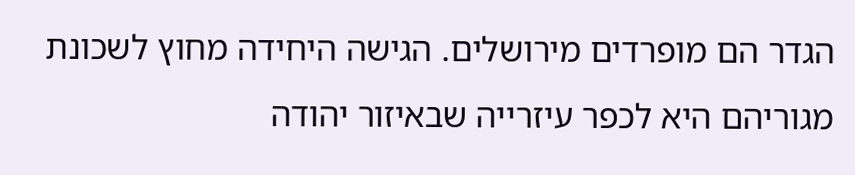הגדר הם מופרדים מירושלים. הגישה היחידה מחוץ לשכונת מגוריהם היא לכפר עיזרייה שבאיזור יהודה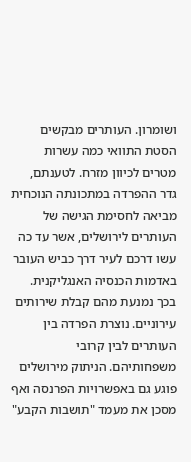ושומרון. העותרים מבקשים הסטת התוואי כמה עשרות מטרים לכיוון מזרח. לטענתם, גדר ההפרדה במתכונתה הנוכחית מביאה לחסימת הגישה של העותרים לירושלים, אשר עד כה עשו דרכם לעיר דרך כביש העובר באדמות הכנסיה האנגליקנית. בכך נמנעת מהם קבלת שירותים עירוניים. נוצרת הפרדה בין העותרים לבין קרובי משפחותיהם. הניתוק מירושלים פוגע גם באפשרויות הפרנסה ואף מסכן את מעמד "תושבות הקבע"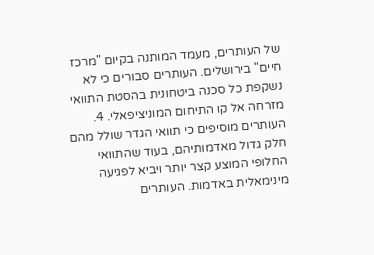של העותרים, מעמד המותנה בקיום "מרכז חיים" בירושלים. העותרים סבורים כי לא נשקפת כל סכנה ביטחונית בהסטת התוואי מזרחה אל קו התיחום המוניציפאלי. 4. העותרים מוסיפים כי תוואי הגדר שולל מהם חלק גדול מאדמותיהם, בעוד שהתוואי החלופי המוצע קצר יותר ויביא לפגיעה מינימאלית באדמות. העותרים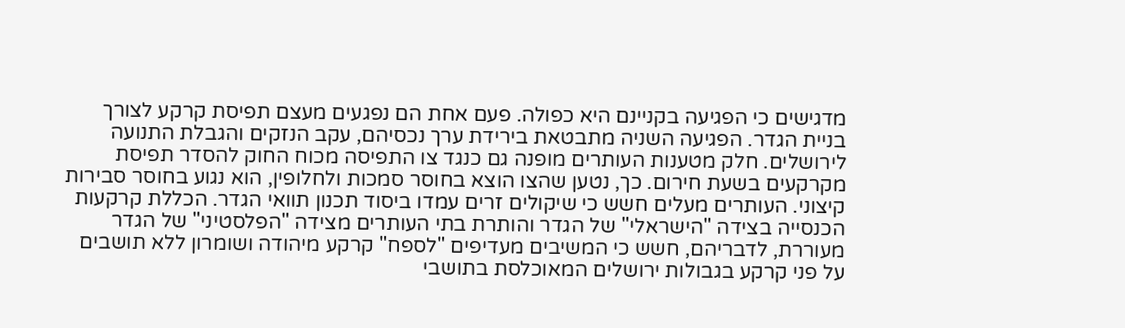מדגישים כי הפגיעה בקניינם היא כפולה. פעם אחת הם נפגעים מעצם תפיסת קרקע לצורך בניית הגדר. הפגיעה השניה מתבטאת בירידת ערך נכסיהם, עקב הנזקים והגבלת התנועה לירושלים. חלק מטענות העותרים מופנה גם כנגד צו התפיסה מכוח החוק להסדר תפיסת מקרקעים בשעת חירום. כך, נטען שהצו הוצא בחוסר סמכות ולחלופין, הוא נגוע בחוסר סבירות קיצוני. העותרים מעלים חשש כי שיקולים זרים עמדו ביסוד תכנון תוואי הגדר. הכללת קרקעות הכנסייה בצידה "הישראלי" של הגדר והותרת בתי העותרים מצידה "הפלסטיני" של הגדר מעוררת, לדבריהם, חשש כי המשיבים מעדיפים "לספח" קרקע מיהודה ושומרון ללא תושבים על פני קרקע בגבולות ירושלים המאוכלסת בתושבי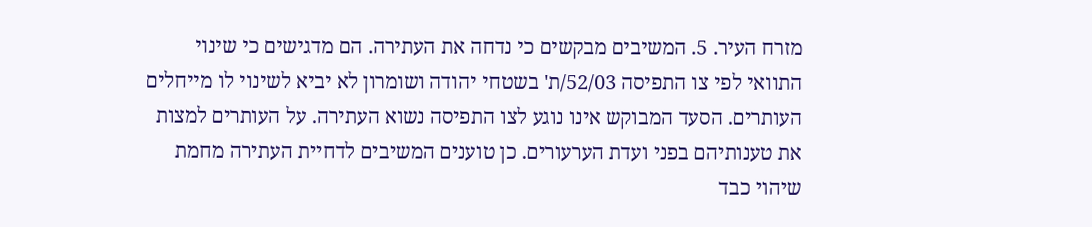מזרח העיר. 5. המשיבים מבקשים כי נדחה את העתירה. הם מדגישים כי שינוי התוואי לפי צו התפיסה 52/03/ת' בשטחי יהודה ושומרון לא יביא לשינוי לו מייחלים העותרים. הסעד המבוקש אינו נוגע לצו התפיסה נשוא העתירה. על העותרים למצות את טענותיהם בפני ועדת הערעורים. כן טוענים המשיבים לדחיית העתירה מחמת שיהוי כבד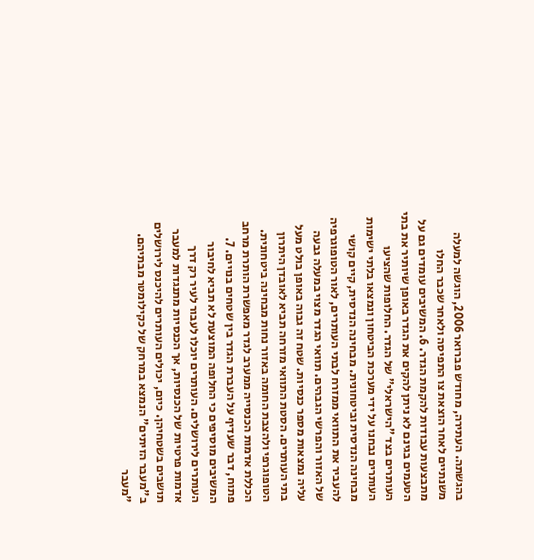בהגשתה. העתירה, מחודש פברואר 2006, הוגשה למעלה משנתיים לאחר הוצאת צו התפיסה ולאחר שכבר החלו מתבצעות עבודות להקמת הגדר. 6. המשיבים עומדים גם על הטעמים בגינם לא ניתן להקים את הגדר באופן שיותיר את בתי העותרים בצד "הישראלי" של הגדר. החלופות שהציעו העותרים נבחנו על ידי מערכת הביטחון ונמצאו בלתי ישימות מבחינה הנדסית וביטחונית. מבחינה הנדסית, קיים קושי להעביר את התוואי ממזרח לבתי העותרים, לאור הטופוגרפיה של האזור והפרשי הגבהים. תוואי הגדר מצוי במעלה גבעה עליה נמצאות מספר כנסיות. שטח זה גבוה באופן בולט מעל בתי העותרים. הסטת התוואי מזרחה תביא לאובדן היתרון הטופוגרפי ולהצבת החומה באזור נחות מבחינה ביטחונית. הכללת אדמות הכנסייה ממערב לגדר מאפשרת הותרת מרחב פתוח, דבר שעדיף על העברת הגדר בין שטחים בנויים. 7. המשיבים מוסיפים כי החלופה המוצעת לא תביא לחיבור העותרים לירושלים. העותרים יוכלו לעבור לעיר רק דרך אדמות פרטיות של הכנסיות, אך הכנסיות מתנגדות למעבר תושבים בשטחיהן. כיום, יכולים העותרים להיכנס לירושלים ב"מעבר הזיתים" הנמצא במרחק של כקילומטר מבתיהם. "מעבר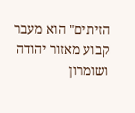הזיתים" הוא מעבר קבוע מאזור יהודה ושומרון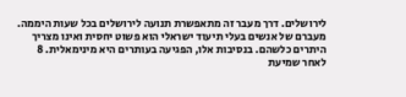לירושלים. דרך מעבר זה מתאפשרת תנועה לירושלים בכל שעות היממה. מעברם של אנשים בעלי תיעוד ישראלי הוא פשוט יחסית ואינו מצריך היתרים כלשהם. בנסיבות אלו, הפגיעה בעותרים היא מינימאלית. 8 לאחר שמיעת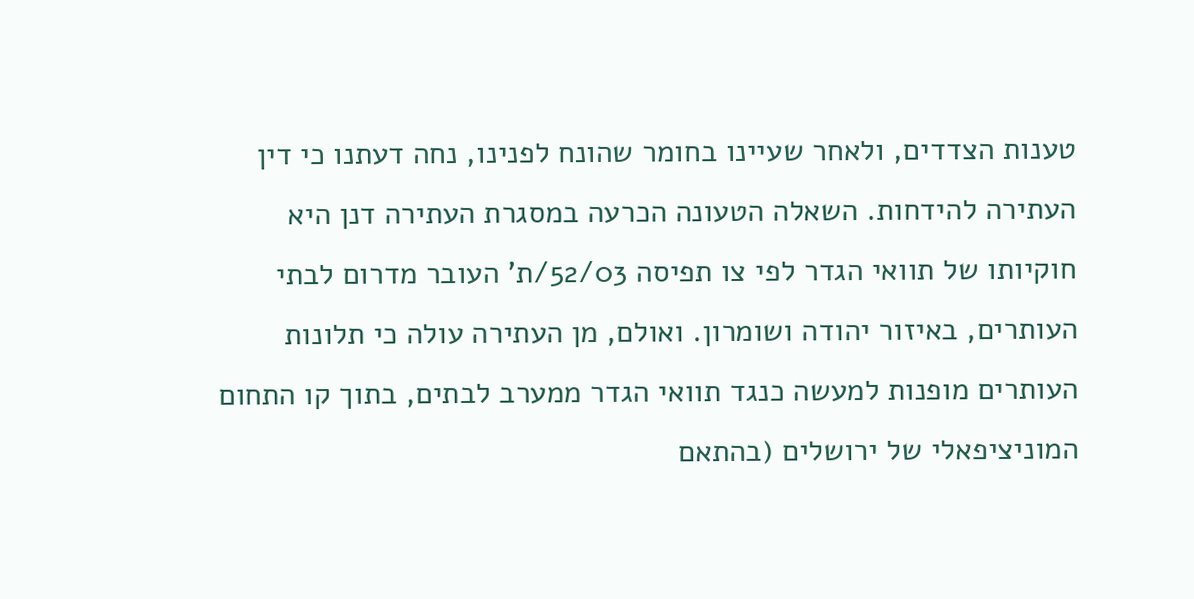טענות הצדדים, ולאחר שעיינו בחומר שהונח לפנינו, נחה דעתנו כי דין העתירה להידחות. השאלה הטעונה הכרעה במסגרת העתירה דנן היא חוקיותו של תוואי הגדר לפי צו תפיסה 52/03/ת' העובר מדרום לבתי העותרים, באיזור יהודה ושומרון. ואולם, מן העתירה עולה כי תלונות העותרים מופנות למעשה כנגד תוואי הגדר ממערב לבתים, בתוך קו התחום המוניציפאלי של ירושלים (בהתאם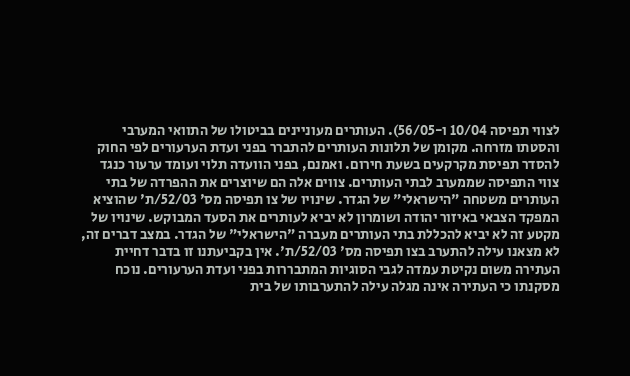לצווי תפיסה 10/04 ו-56/05). העותרים מעוניינים בביטולו של התוואי המערבי והסטתו מזרחה. מקומן של תלונות העותרים להתברר בפני ועדת הערעורים לפי החוק להסדר תפיסת מקרקעים בשעת חירום. ואמנם, בפני הוועדה תלוי ועומד ערעור כנגד צווי התפיסה שממערב לבתי העותרים. צווים אלה הם שיוצרים את ההפרדה של בתי העותרים משטחה "הישראלי" של הגדר. שינויו של צו תפיסה מס' 52/03/ת' שהוציא המפקד הצבאי באיזור יהודה ושומרון לא יביא לעותרים את הסעד המבוקש. שינויו של מקטע זה לא יביא להכללת בתי העותרים מעברה "הישראלי" של הגדר. במצב דברים זה, לא מצאנו עילה להתערב בצו תפיסה מס' 52/03/ת'. אין בקביעתנו זו בדבר דחיית העתירה משום נקיטת עמדה לגבי הסוגיות המתבררות בפני ועדת הערעורים. נוכח מסקנתו כי העתירה אינה מגלה עילה להתערבותו של בית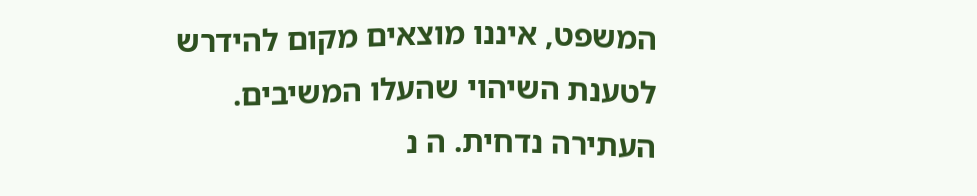המשפט, איננו מוצאים מקום להידרש לטענת השיהוי שהעלו המשיבים. העתירה נדחית. ה נ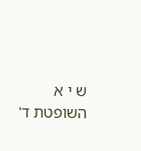ש י א השופטת ד'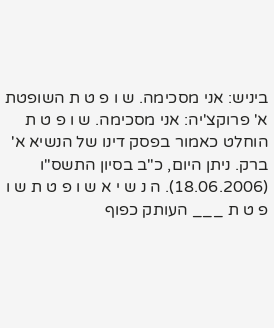ביניש: אני מסכימה. ש ו פ ט ת השופטת א' פרוקצ'יה: אני מסכימה. ש ו פ ט ת הוחלט כאמור בפסק דינו של הנשיא א' ברק. ניתן היום, כ"ב בסיון התשס"ו (18.06.2006). ה נ ש י א ש ו פ ט ת ש ו פ ט ת ___ העותק כפוף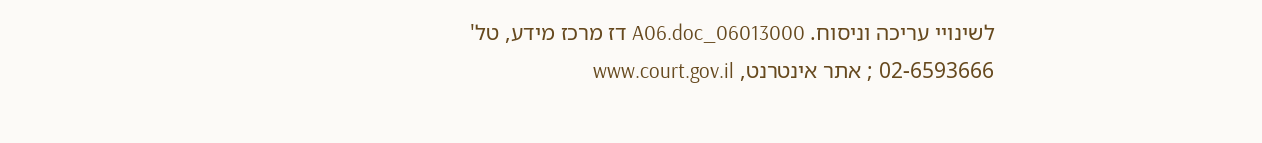לשינויי עריכה וניסוח. 06013000_A06.doc דז מרכז מידע, טל' 02-6593666 ; אתר אינטרנט, www.court.gov.il